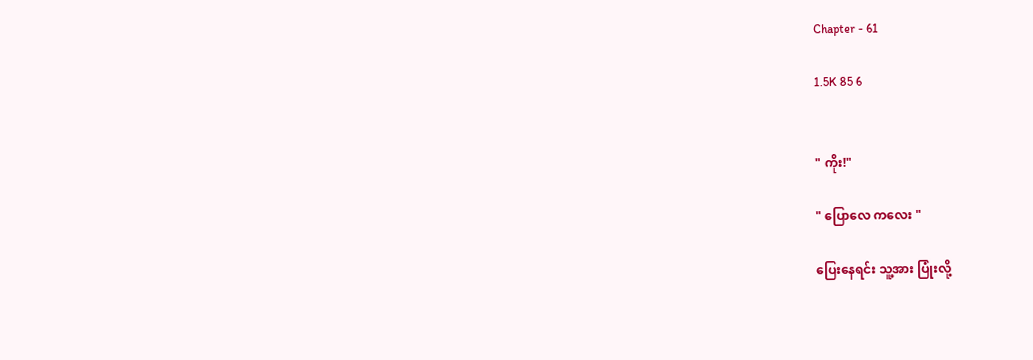Chapter - 61

1.5K 85 6


" ကိုး!"

" ပြောလေ ကလေး "

ပြေးနေရင်း သူ့အား ပြုံးလို့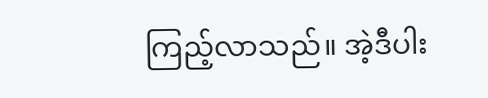ကြည့်လာသည်။ အဲ့ဒီပါး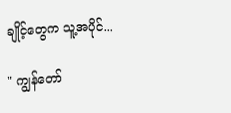ချိုင့်တွေက သူ့အပိုင်...

" ကျွန်တော်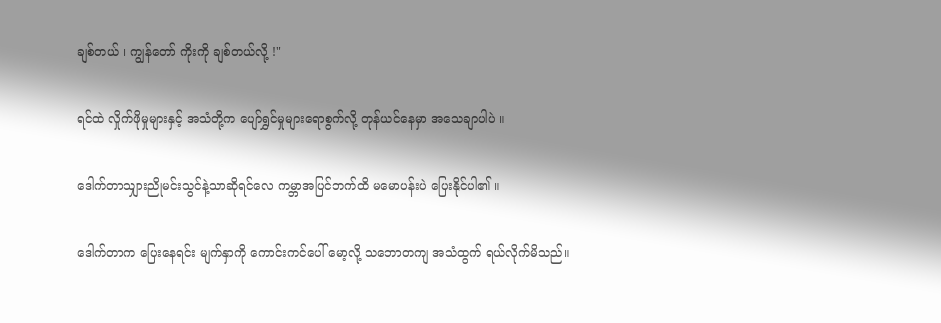ချစ်တယ် ၊ ကျွန်တော် ကိုးကို ချစ်တယ်လို့ !"

ရင်ထဲ လှိုက်ဖိုမှုများနှင့် အသံတို့က ပျော်ရွှင်မှုများရောစွက်လို့ တုန်ယင်နေမှာ အသေချာပါပဲ ။

ဒေါက်တာသျှားညိုမင်းသွင်နဲ့သာဆိုရင်လေ ကမ္ဘာအပြင်ဘက်ထိ မမောပန်းပဲ ပြေးနိုင်ပါ၏ ။

ဒေါက်တာက ပြေးနေရင်း မျက်နှာကို ကောင်းကင်ပေါ် မော့လို့ သဘောတကျ အသံထွက် ရယ်လိုက်မိသည်။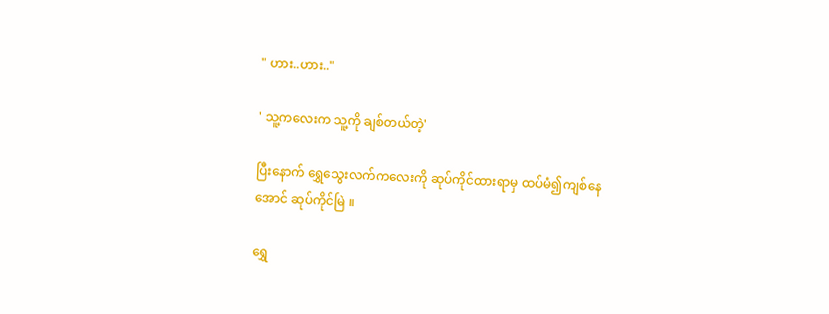" ဟား..ဟား.."

' သူ့ကလေးက သူ့ကို ချစ်တယ်တဲ့'

ပြီးနောက် ရွှေသွေးလက်ကလေးကို ဆုပ်ကိုင်ထားရာမှ ထပ်မံ၍ကျစ်နေအောင် ဆုပ်ကိုင်မြဲ ။

ရွှေ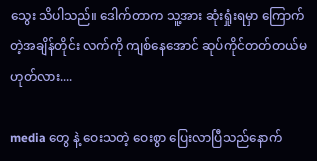သွေး သိပါသည်။ ဒေါက်တာက သူ့အား ဆုံးရှုံးရမှာ ကြောက်တဲ့အချိန်တိုင်း လက်ကို ကျစ်နေအောင် ဆုပ်ကိုင်တတ်တယ်မဟုတ်လား....

media တွေ နဲ့ ဝေးသတဲ့ ဝေးစွာ ပြေးလာပြီသည်နောက်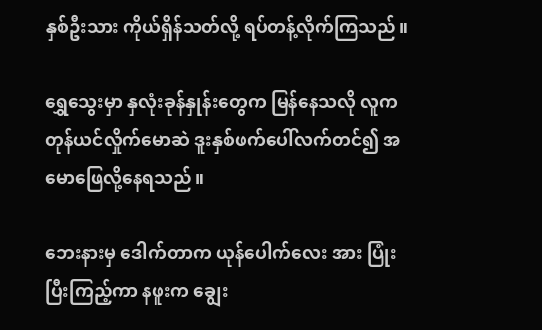နှစ်ဦးသား ကိုယ်ရှိန်သတ်လို့ ရပ်တန့်လိုက်ကြသည်။

ရွှေသွေးမှာ နှလုံးခုန်နှုန်းတွေက မြန်နေသလို လူက တုန်ယင်လှိုက်မောဆဲ ဒူးနှစ်ဖက်ပေါ်လက်တင်၍ အမောဖြေလို့နေရသည်။

ဘေးနားမှ ဒေါက်တာက ယုန်ပေါက်လေး အား ပြုံးပြီးကြည့်ကာ နဖူးက ချွေး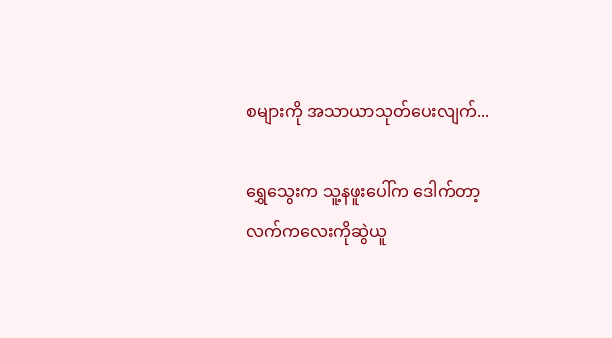စများကို အသာယာသုတ်ပေးလျက်...

ရွှေသွေးက သူ့နဖူးပေါ်က ဒေါက်တာ့လက်ကလေးကိုဆွဲယူ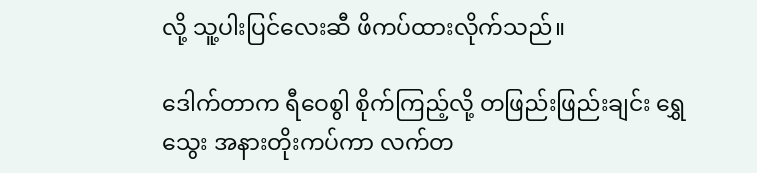လို့ သူ့ပါးပြင်လေးဆီ ဖိကပ်ထားလိုက်သည်။

ဒေါက်တာက ရီဝေစွါ စိုက်ကြည့်လို့ တဖြည်းဖြည်းချင်း ရွှေသွေး အနားတိုးကပ်ကာ လက်တ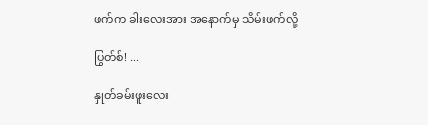ဖက်က ခါးလေးအား အနောက်မှ သိမ်းဖက်လို့

ပြွတ်စ်! ...

နှုတ်ခမ်းဖူးလေး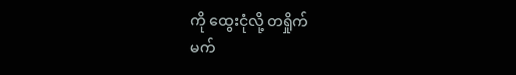ကို ထွေးငုံလို့ တရှိုက်
မက်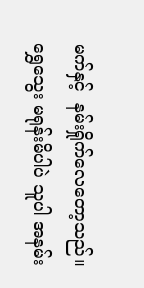မက်နှင့်  နမ်းရှိုက်လေတော့သည်။
ရွှေသွေး မရုန်းမိပါပဲ သူပါ အနမ်း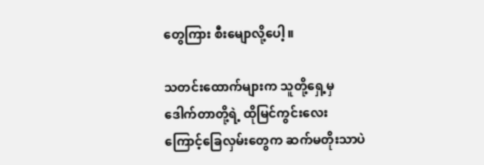တွေကြား စီးမျောလို့ပေါ့ ။

သတင်းထောက်များက သူတို့ရှေ့မှ ဒေါက်တာတို့ရဲ့ ထိုမြင်ကွင်းလေးကြောင့်ခြေလှမ်းတွေက ဆက်မတိုးသာပဲ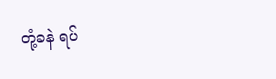တုံ့ခနဲ ရပ်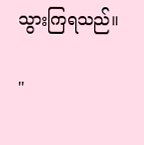သွားကြရသည်။

"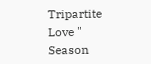Tripartite Love " Season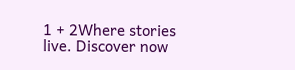1 + 2Where stories live. Discover now